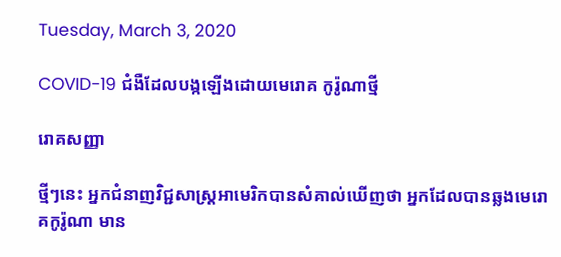Tuesday, March 3, 2020

COVID-19 ជំងឺដែលបង្កឡើងដោយមេរោគ កូរ៉ូណាថ្មី

រោគសញ្ញា

ថ្មីៗនេះ អ្នកជំនាញវិជ្ជសាស្រ្ដអាមេរិកបានសំគាល់ឃើញថា អ្នកដែលបានឆ្លងមេរោគកូរ៉ូណា មាន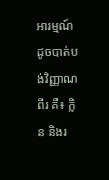អារម្មណ៍ដូចបាត់បង់វិញ្ញាណពីរ គឺ៖ ក្លិន និងរ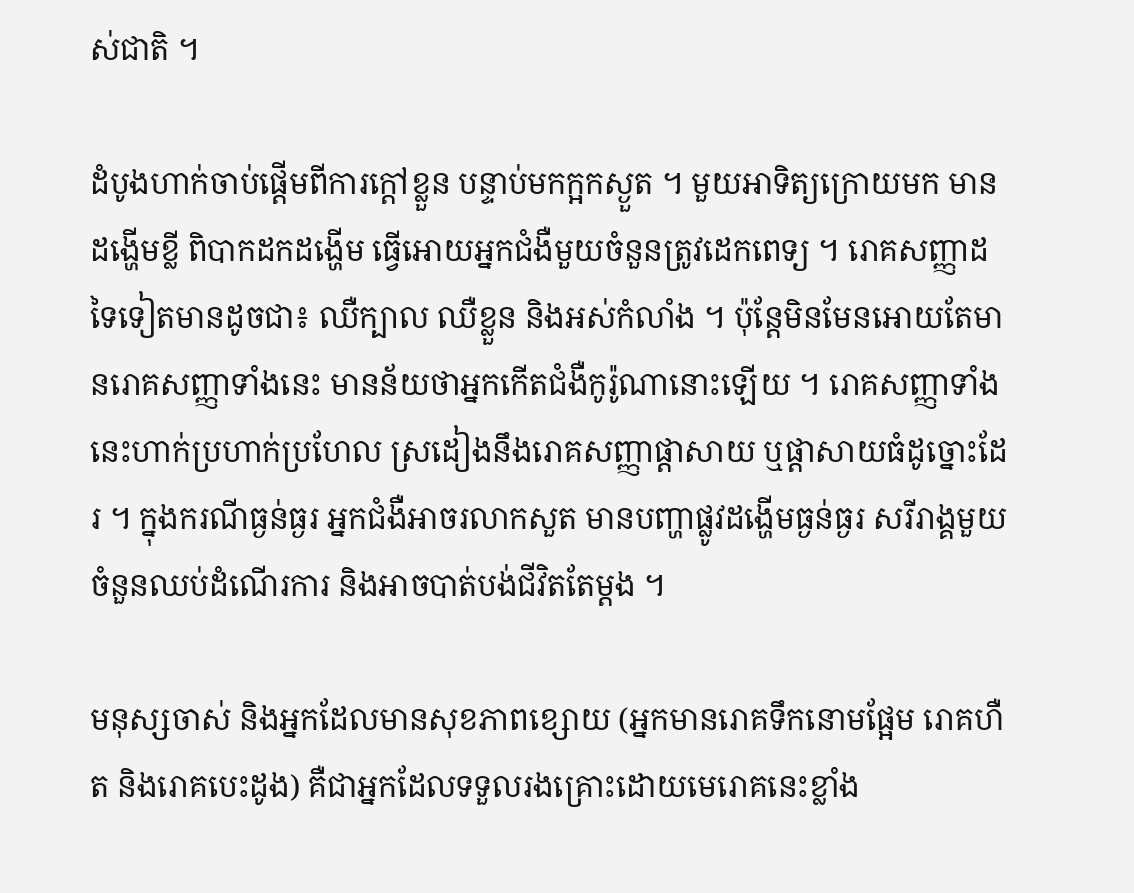ស់ជាតិ ។

ដំបូងហាក់ចាប់ផ្ដើមពីការក្ដៅខ្លួន បន្ទាប់មកក្អកស្ងួត ។ មួយអាទិត្យក្រោយមក មានដង្ហើមខ្លី ពិបាកដកដង្ហើម ធ្វើអោយអ្នកជំងឺមួយចំនួនត្រូវដេកពេទ្យ ។ រោគសញ្ញាដទៃទៀតមានដូចជា៖ ឈឺក្បាល ឈឺខ្លួន និងអស់កំលាំង ។ ប៉ុន្ដែមិនមែនអោយតែមានរោគសញ្ញាទាំងនេះ មានន័យថាអ្នកកើតជំងឺកូរ៉ូណានោះឡើយ ។ រោគសញ្ញាទាំងនេះហាក់ប្រហាក់ប្រហែល ស្រដៀងនឹងរោគសញ្ញាផ្ដាសាយ ឬផ្ដាសាយធំដូច្នោះដែរ ។ ក្នុងករណីធ្ងន់ធ្ងរ អ្នកជំងឺអាចរលាកសួត មានបញ្ហាផ្លូវដង្ហើមធ្ងន់ធ្ងរ សរីរាង្គមួយចំនួនឈប់ដំណើរការ និងអាចបាត់បង់ជីវិតតែម្ដង ។

មនុស្សចាស់ និងអ្នកដែលមានសុខភាពខ្សោយ (អ្នកមានរោគទឹកនោមផ្អែម រោគហឺត និងរោគបេះដូង) គឺជាអ្នកដែលទទួលរងគ្រោះដោយមេរោគនេះខ្លាំង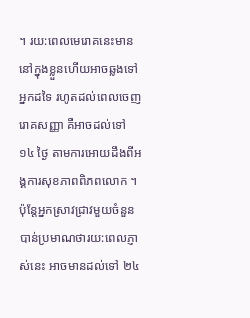។ រយ:ពេលមេរោគនេះមាននៅក្នុងខ្លួនហើយអាចឆ្លងទៅអ្នកដទៃ រហូតដល់ពេលចេញរោគសញ្ញា គឺអាចដល់ទៅ ១៤ ថ្ងៃ តាមការអោយដឹងពីអង្គការសុខភាពពិភពលោក ។ ប៉ុន្ដែអ្នកស្រាវជ្រាវមួយចំនួន បាន់ប្រមាណថារយ:ពេលភ្ញាស់នេះ អាចមានដល់ទៅ ២៤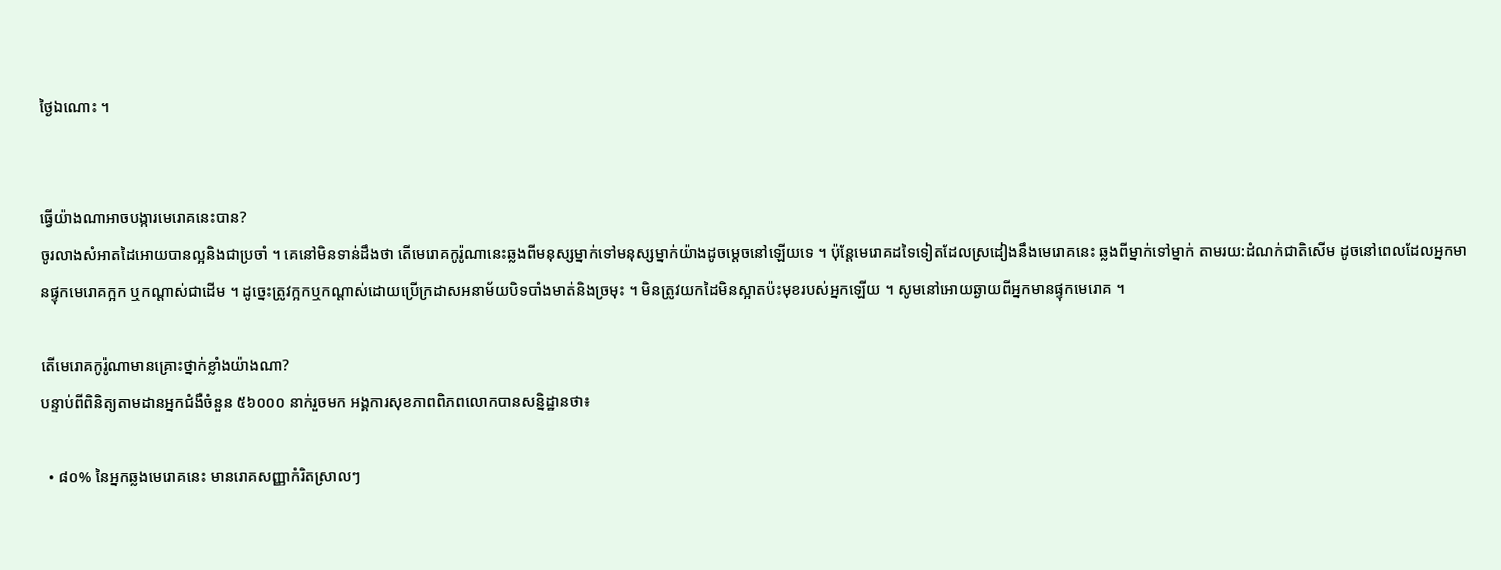ថ្ងៃឯណោះ ។


ធ្វើយ៉ាងណាអាចបង្ការមេរោគនេះបាន?
ចូរលាងសំអាតដៃអោយបានល្អនិងជាប្រចាំ ។ គេនៅមិនទាន់ដឹងថា តើមេរោគកូរ៉ូណានេះឆ្លងពីមនុស្សម្នាក់ទៅមនុស្សម្នាក់យ៉ាងដូចម្ដេចនៅឡើយទេ ។ ប៉ុន្ដែមេរោគដទៃទៀតដែលស្រដៀងនឹងមេរោគនេះ ឆ្លងពីម្នាក់ទៅម្នាក់ តាមរយ:ដំណក់ជាតិសើម ដូចនៅពេលដែលអ្នកមានផ្ទុកមេរោគក្អក ឬកណ្ដាស់ជាដើម ។ ដូច្នេះត្រូវក្អកឬកណ្ដាស់ដោយប្រើក្រដាសអនាម័យបិទបាំងមាត់និងច្រមុះ ។ មិនត្រូវយកដៃមិនស្អាតប៉ះមុខរបស់អ្នកឡើយ ។ សូមនៅអោយឆ្ងាយពីអ្នកមានផ្ទុកមេរោគ ។

តើមេរោគកូរ៉ូណាមានគ្រោះថ្នាក់ខ្លាំងយ៉ាងណា?
បន្ទាប់ពីពិនិត្យតាមដានអ្នកជំងឺចំនួន ៥៦០០០ នាក់រួចមក អង្គការសុខភាពពិភពលោកបានសន្និដ្ឋានថា៖

  • ៨០% នៃអ្នកឆ្លងមេរោគនេះ មានរោគសញ្ញាកំរិតស្រាលៗ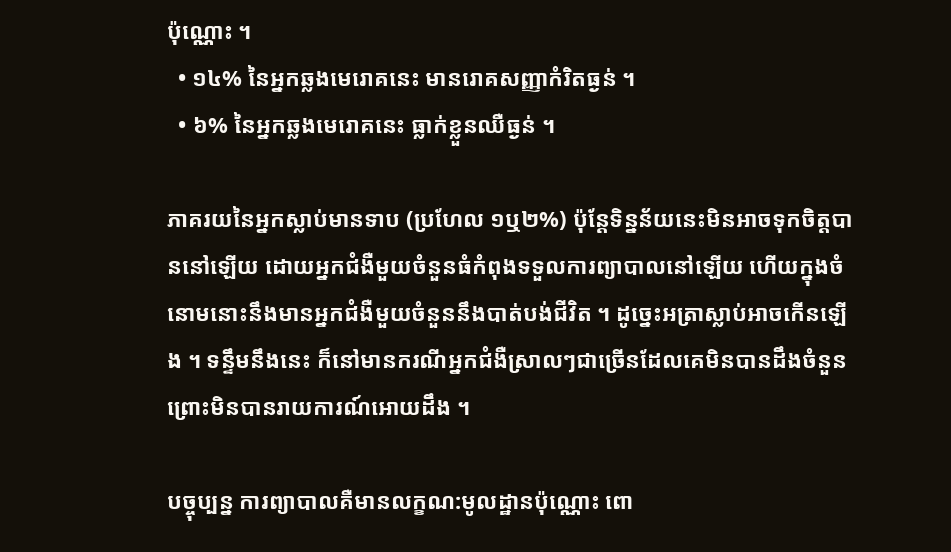ប៉ុណ្ណោះ ។
  • ១៤% នៃអ្នកឆ្លងមេរោគនេះ មានរោគសញ្ញាកំរិតធ្ងន់ ។
  • ៦% នៃអ្នកឆ្លងមេរោគនេះ ធ្លាក់ខ្លួនឈឺធ្ងន់ ។

ភាគរយនៃអ្នកស្លាប់មានទាប (ប្រហែល ១ឬ២%) ប៉ុន្ដែទិន្នន័យនេះមិនអាចទុកចិត្ដបាននៅឡើយ ដោយអ្នកជំងឺមួយចំនួនធំកំពុងទទួលការព្យាបាលនៅឡើយ ហើយក្នុងចំនោមនោះនឹងមានអ្នកជំងឺមួយចំនួននឹងបាត់បង់ជីវិត ។ ដូច្នេះអត្រាស្លាប់អាចកើនឡើង ។ ទន្ទឹមនឹងនេះ ក៏នៅមានករណីអ្នកជំងឺស្រាលៗជាច្រើនដែលគេមិនបានដឹងចំនួន ព្រោះមិនបានរាយការណ៍អោយដឹង ។

បច្ចុប្បន្ន ការព្យាបាលគឺមានលក្ខណ:មូលដ្ឋានប៉ុណ្ណោះ ពោ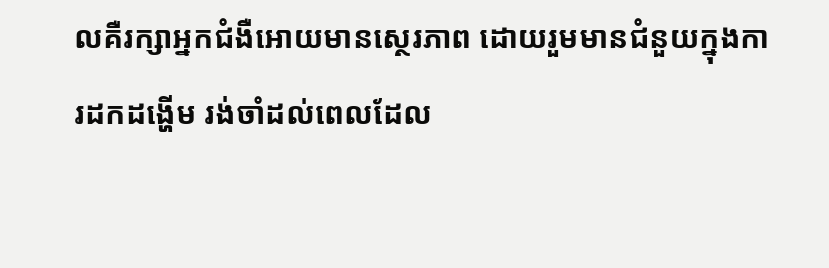លគឺរក្សាអ្នកជំងឺអោយមានស្ថេរភាព ដោយរួមមានជំនួយក្នុងការដកដង្ហើម រង់ចាំដល់ពេលដែល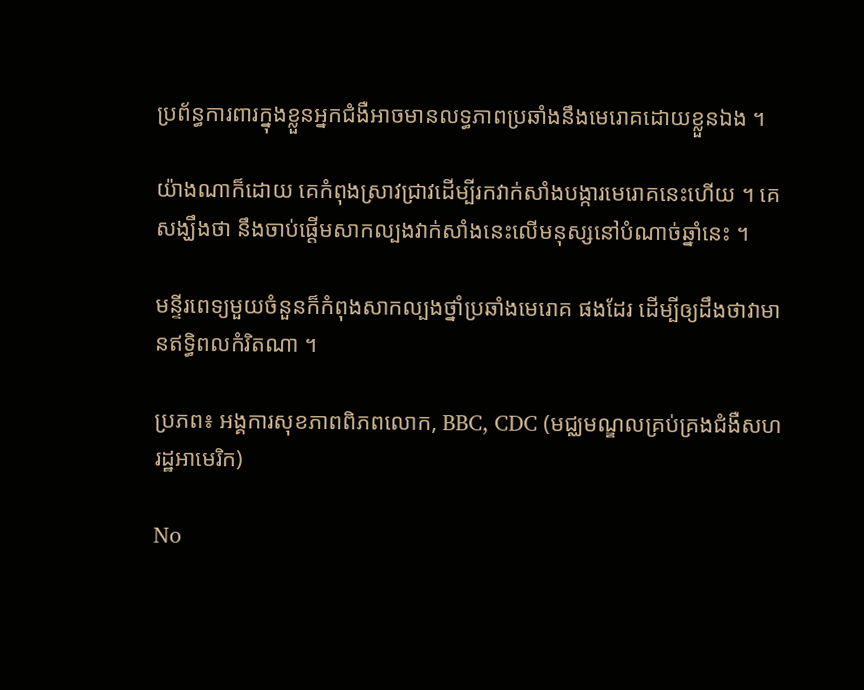ប្រព័ន្ធការពារក្នុងខ្លួនអ្នកជំងឺអាចមានលទ្ធភាពប្រឆាំងនឹងមេរោគដោយខ្លួនឯង ។

យ៉ាងណាក៏ដោយ គេកំពុងស្រាវជ្រាវដើម្បីរកវាក់សាំងបង្ការមេរោគនេះហើយ ។ គេសង្ឃឹងថា នឹងចាប់ផ្ដើមសាកល្បងវាក់សាំងនេះលើមនុស្សនៅបំណាច់ឆ្នាំនេះ ។

មន្ទីរពេទ្យមួយចំនួនក៏កំពុងសាកល្បងថ្នាំប្រឆាំងមេរោគ ផងដែរ ដើម្បីឲ្យដឹងថាវាមានឥទ្ធិពលកំរិតណា ។

ប្រភព៖ អង្គការសុខភាពពិភពលោក, BBC, CDC (មជ្ឈមណ្ឌលគ្រប់គ្រងជំងឺសហរដ្ឋអាមេរិក)

No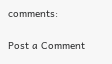comments:

Post a Comment